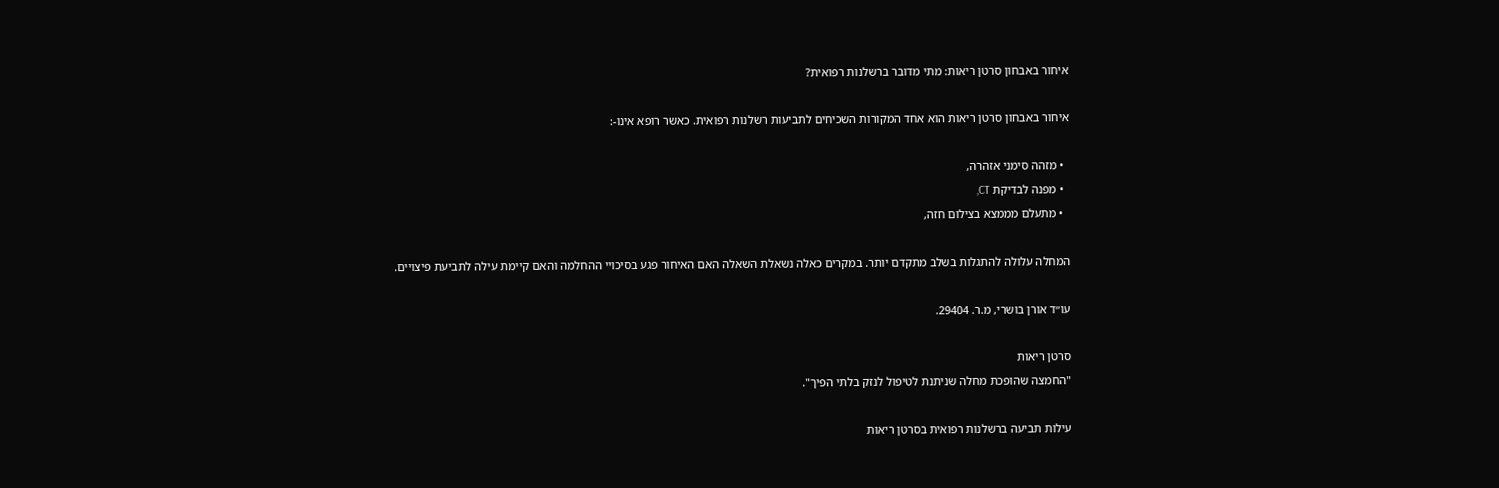איחור באבחון סרטן ריאות: מתי מדובר ברשלנות רפואית?

איחור באבחון סרטן ריאות הוא אחד המקורות השכיחים לתביעות רשלנות רפואית. כאשר רופא אינו-:

  • מזהה סימני אזהרה,
  • מפנה לבדיקת CT,
  • מתעלם מממצא בצילום חזה,

המחלה עלולה להתגלות בשלב מתקדם יותר. במקרים כאלה נשאלת השאלה האם האיחור פגע בסיכויי ההחלמה והאם קיימת עילה לתביעת פיצויים.

עו״ד אורן בושרי, מ.ר. 29404.

סרטן ריאות
"החמצה שהופכת מחלה שניתנת לטיפול לנזק בלתי הפיך".

עילות תביעה ברשלנות רפואית בסרטן ריאות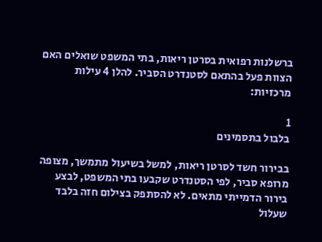ברשלנות רפואית בסרטן ריאות, בתי המשפט שואלים האם הצוות פעל בהתאם לסטנדרט הסביר. להלן 4 עילות מרכזיות:

1
בלבול בתסמינים

בבירור חשד לסרטן ריאות, למשל בשיעול מתמשך, מצופה מרופא סביר, לפי הסטנדרט שקבעו בתי המשפט, לבצע בירור הדמייתי מתאים. לא להסתפק בצילום חזה בלבד שעלול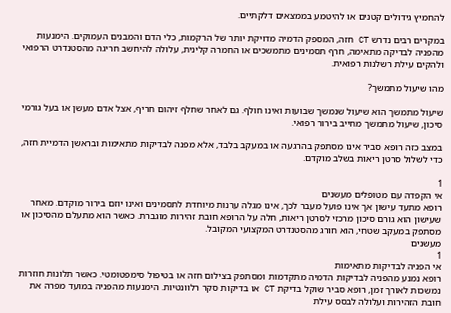להחמיץ גידולים קטנים או להיטמע בממצאים דלקתיים.

במקרים רבים נדרש CT חזה, המספק הדמיה מדויקת יותר של הרקמות, כלי הדם והמבנים העמוקים. הימנעות מהפניה לבדיקה מתאימה, חרף תסמינים מתמשכים או החמרה קלינית, עלולה להיחשב חריגה מהסטנדרט הרפואי ולהקים עילת רשלנות רפואית.

מהו שיעול מתמשך?

שיעול מתמשך הוא שיעול שנמשך שבועות ואינו חולף. גם לאחר שחלף זיהום חריף, אצל אדם מעשן או בעל גורמי סיכון, שיעול מתמשך מחייב בירור רפואי.

במצב כזה רופא סביר אינו מסתפק בהרגעה או במעקב בלבד, אלא מפנה לבדיקות מתאימות ובראשן הדמיית חזה, כדי לשלול סרטן ריאות בשלב מוקדם.

1
אי הקפדה עם מטופלים מעשנים
רופא מתעד עישון אך אינו פועל מעבר לכך, אינו מגלה ערנות מיוחדת לתסמינים ואינו יוזם בירור מוקדם. מאחר שעישון הוא גורם סיכון מרכזי לסרטן ריאות, חלה על הרופא חובת זהירות מוגברת. כאשר הוא מתעלם מהסיכון או מסתפק במעקב שטחי, הוא חורג מהסטנדרט המקצועי המקובל.
מעשנים
1
אי הפניה לבדיקות מתאימות
רופא נמנע מהפניה לבדיקות הדמיה מתקדמות ומסתפק בצילום חזה או בטיפול סימפטומטי. כאשר תלונות חוזרות נמשכות לאורך זמן, רופא סביר שוקל בדיקת CT או בדיקות סקר רלוונטיות. הימנעות מהפניה במועד מפרה את חובת הזהירות ועלולה לבסס עילת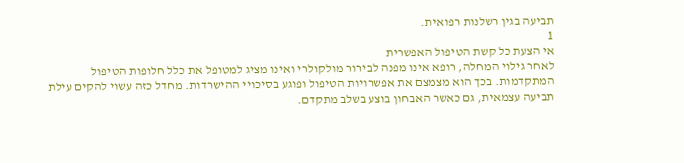תביעה בגין רשלנות רפואית.
1
אי הצעת כל קשת הטיפול האפשרית
לאחר גילוי המחלה, רופא אינו מפנה לבירור מולקולרי ואינו מציג למטופל את כלל חלופות הטיפול המתקדמות. בכך הוא מצמצם את אפשרויות הטיפול ופוגע בסיכויי ההישרדות. מחדל כזה עשוי להקים עילת תביעה עצמאית, גם כאשר האבחון בוצע בשלב מתקדם.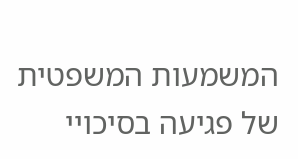המשמעות המשפטית של פגיעה בסיכויי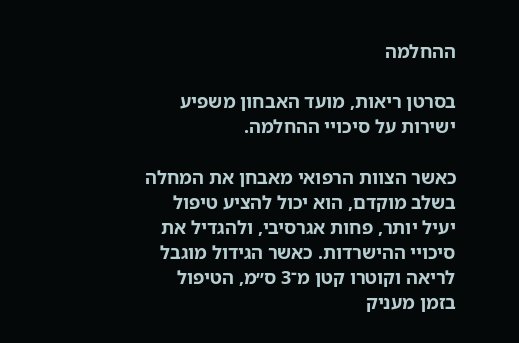ההחלמה

בסרטן ריאות, מועד האבחון משפיע ישירות על סיכויי ההחלמה.

כאשר הצוות הרפואי מאבחן את המחלה בשלב מוקדם, הוא יכול להציע טיפול יעיל יותר, פחות אגרסיבי, ולהגדיל את סיכויי ההישרדות. כאשר הגידול מוגבל לריאה וקוטרו קטן מ־3 ס״מ, הטיפול בזמן מעניק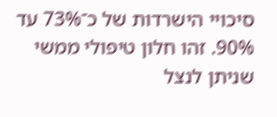סיכויי הישרדות של כ־73% עד 90%. זהו חלון טיפולי ממשי שניתן לנצל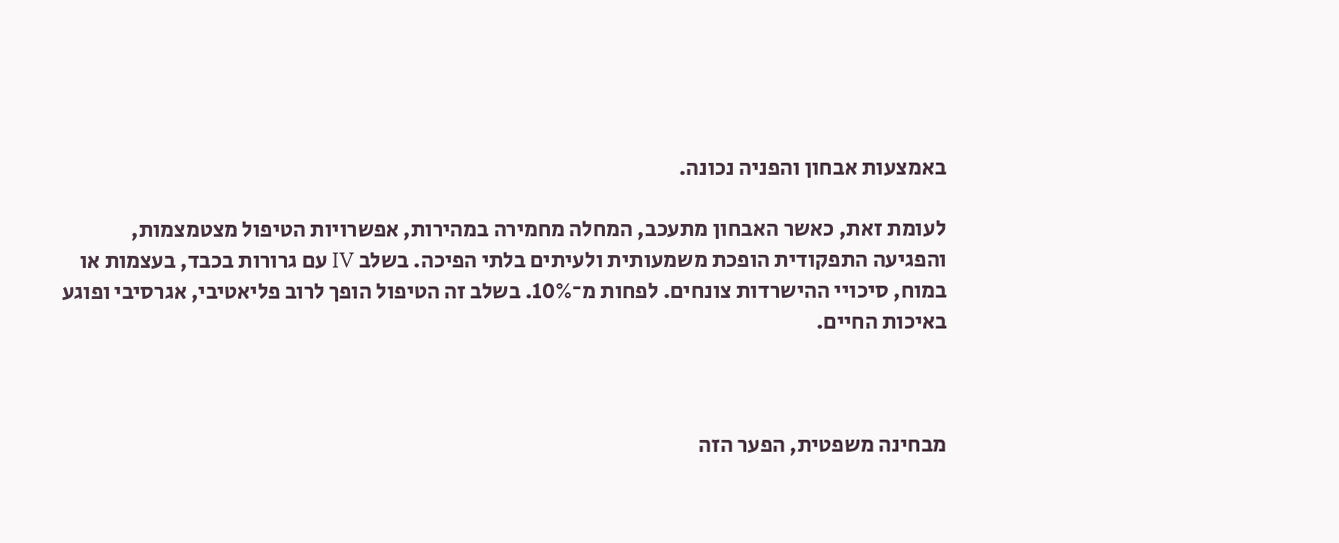באמצעות אבחון והפניה נכונה.

לעומת זאת, כאשר האבחון מתעכב, המחלה מחמירה במהירות, אפשרויות הטיפול מצטמצמות, והפגיעה התפקודית הופכת משמעותית ולעיתים בלתי הפיכה. בשלב IV עם גרורות בכבד, בעצמות או במוח, סיכויי ההישרדות צונחים. לפחות מ־10%. בשלב זה הטיפול הופך לרוב פליאטיבי, אגרסיבי ופוגע באיכות החיים.



מבחינה משפטית, הפער הזה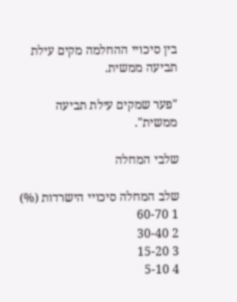בין סיכויי ההחלמה מקים עילת תביעה ממשית.

"פער שמקים עילת תביעה ממשית".

שלבי המחלה

שלב המחלה סיכויי הישרדות (%)
1 60-70
2 30-40
3 15-20
4 5-10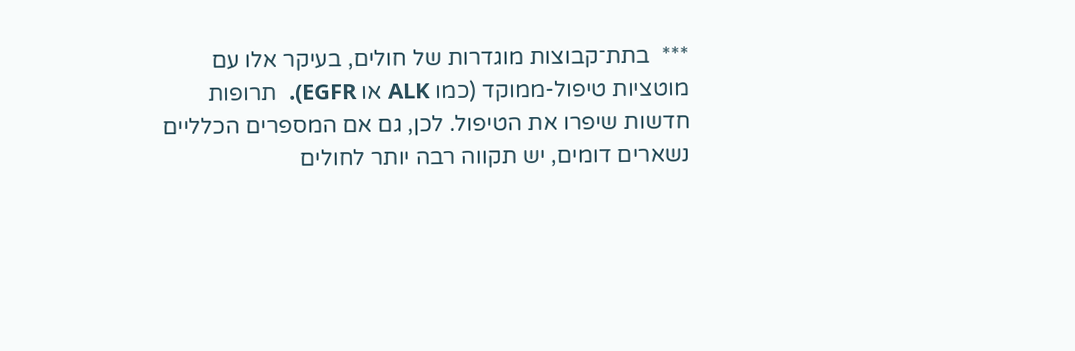***  בתת־קבוצות מוגדרות של חולים, בעיקר אלו עם מוטציות טיפול-ממוקד (כמו ALK או EGFR).  תרופות חדשות שיפרו את הטיפול. לכן, גם אם המספרים הכלליים נשארים דומים, יש תקווה רבה יותר לחולים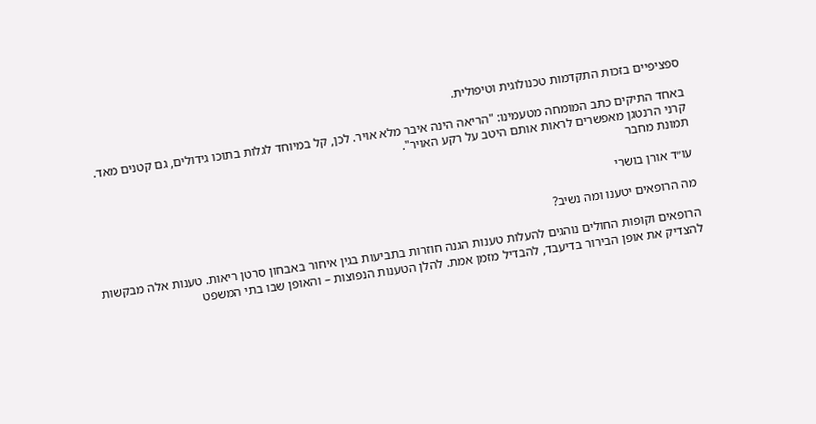ספציפיים בזכות התקדמות טכנולוגית וטיפולית.

באחד התיקים כתב המומחה מטעמינו: "הריאה הינה איבר מלא אויר. לכן, קל במיוחד לגלות בתוכו גידולים, גם קטנים מאד. קרני הרנטגן מאפשרים לראות אותם היטב על רקע האויר".
תמונת מחבר

עו״ד אורן בושרי

מה הרופאים יטענו ומה נשיב?

הרופאים וקופות החולים נוהגים להעלות טענות הגנה חוזרות בתביעות בגין איחור באבחון סרטן ריאות. טענות אלה מבקשות להצדיק את אופן הבירור בדיעבד, להבדיל מזמן אמת. להלן הטענות הנפוצות – והאופן שבו בתי המשפט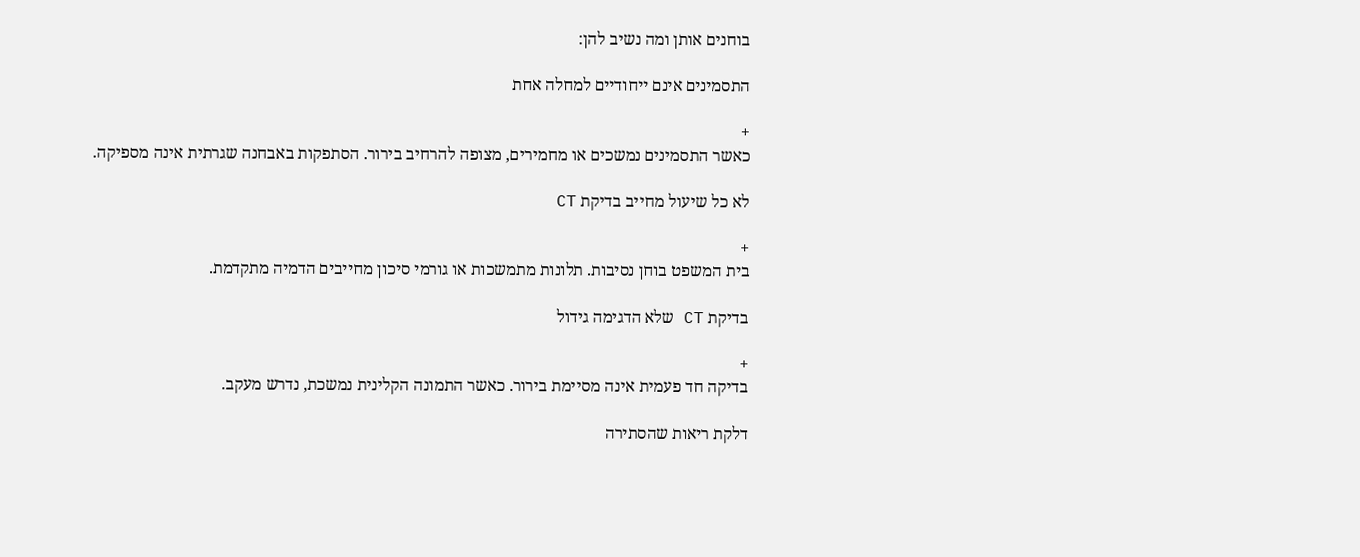בוחנים אותן ומה נשיב להן:

התסמינים אינם ייחודיים למחלה אחת

+
כאשר התסמינים נמשכים או מחמירים, מצופה להרחיב בירור. הסתפקות באבחנה שגרתית אינה מספיקה.

לא כל שיעול מחייב בדיקת CT

+
בית המשפט בוחן נסיבות. תלונות מתמשכות או גורמי סיכון מחייבים הדמיה מתקדמת.

בדיקת CT שלא הדגימה גידול

+
בדיקה חד פעמית אינה מסיימת בירור. כאשר התמונה הקלינית נמשכת, נדרש מעקב.

דלקת ריאות שהסתירה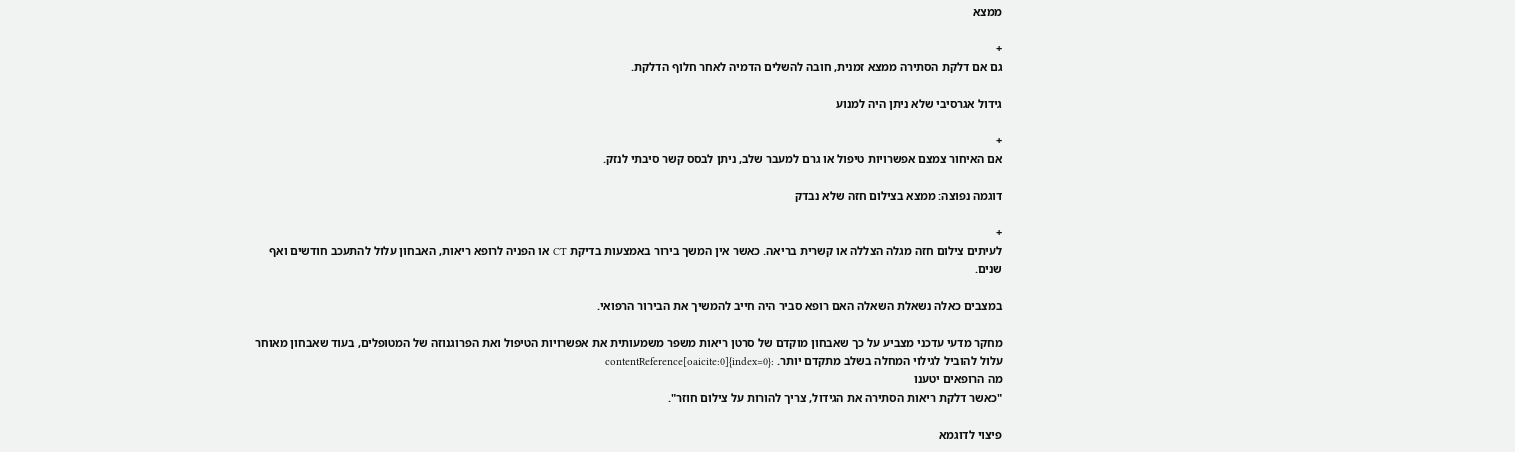ממצא

+
גם אם דלקת הסתירה ממצא זמנית, חובה להשלים הדמיה לאחר חלוף הדלקת.

גידול אגרסיבי שלא ניתן היה למנוע

+
אם האיחור צמצם אפשרויות טיפול או גרם למעבר שלב, ניתן לבסס קשר סיבתי לנזק.

דוגמה נפוצה: ממצא בצילום חזה שלא נבדק

+
לעיתים צילום חזה מגלה הצללה או קשרית בריאה. כאשר אין המשך בירור באמצעות בדיקת CT או הפניה לרופא ריאות, האבחון עלול להתעכב חודשים ואף שנים.

במצבים כאלה נשאלת השאלה האם רופא סביר היה חייב להמשיך את הבירור הרפואי.

מחקר מדעי עדכני מצביע על כך שאבחון מוקדם של סרטן ריאות משפר משמעותית את אפשרויות הטיפול ואת הפרוגנוזה של המטופלים, בעוד שאבחון מאוחר עלול להוביל לגילוי המחלה בשלב מתקדם יותר. :contentReference[oaicite:0]{index=0}
מה הרופאים יטענו
"כאשר דלקת ריאות הסתירה את הגידול, צריך להורות על צילום חוזר".

פיצוי לדוגמא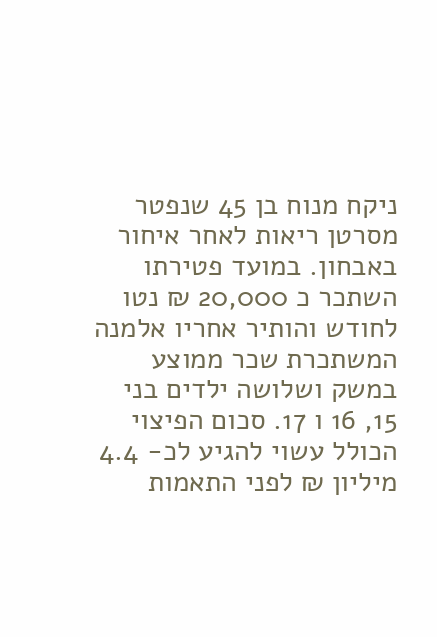ניקח מנוח בן 45 שנפטר מסרטן ריאות לאחר איחור באבחון. במועד פטירתו השתכר כ 20,000 ₪ נטו לחודש והותיר אחריו אלמנה המשתכרת שכר ממוצע במשק ושלושה ילדים בני 15, 16 ו 17. סכום הפיצוי הכולל עשוי להגיע לכ- 4.4 מיליון ₪ לפני התאמות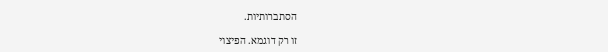הסתברותיות.

זו רק דוגמא. הפיצוי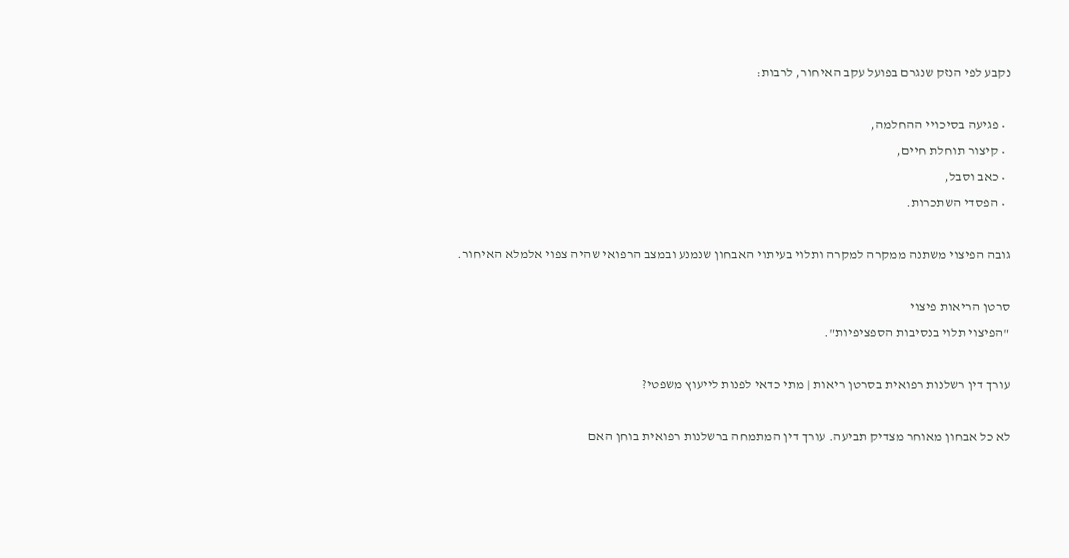נקבע לפי הנזק שנגרם בפועל עקב האיחור, לרבות:

  • פגיעה בסיכויי ההחלמה,
  • קיצור תוחלת חיים,
  • כאב וסבל,
  • הפסדי השתכרות.

גובה הפיצוי משתנה ממקרה למקרה ותלוי בעיתוי האבחון שנמנע ובמצב הרפואי שהיה צפוי אלמלא האיחור.

סרטן הריאות פיצוי
"הפיצוי תלוי בנסיבות הספציפיות".

עורך דין רשלנות רפואית בסרטן ריאות | מתי כדאי לפנות לייעוץ משפטי?

לא כל אבחון מאוחר מצדיק תביעה. עורך דין המתמחה ברשלנות רפואית בוחן האם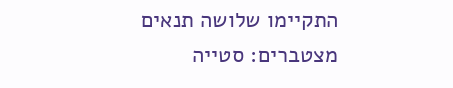התקיימו שלושה תנאים מצטברים: סטייה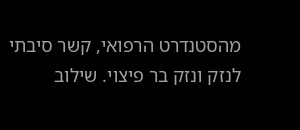מהסטנדרט הרפואי, קשר סיבתי לנזק ונזק בר פיצוי. שילוב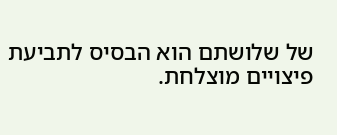של שלושתם הוא הבסיס לתביעת פיצויים מוצלחת.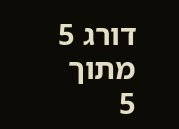דורג 5 מתוך 5